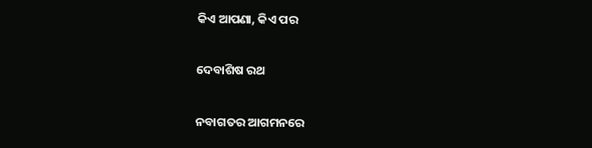କିଏ ଆପଣା, କିଏ ପର

ଦେବାଶିଷ ରଥ

ନବାଗତର ଆଗମନରେ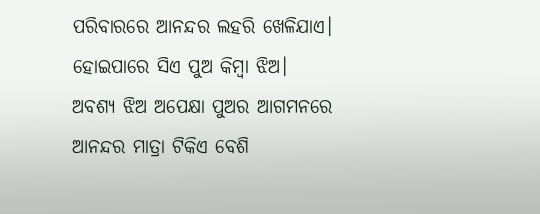ପରିବାରରେ ଆନନ୍ଦର ଲହରି ଖେଳିଯାଏ। ହୋଇପାରେ ସିଏ ପୁଅ କିମ୍ବା ଝିଅ। ଅବଶ୍ୟ ଝିଅ ଅପେକ୍ଷା ପୁଅର ଆଗମନରେ ଆନନ୍ଦର ମାତ୍ରା ଟିକିଏ ବେଶି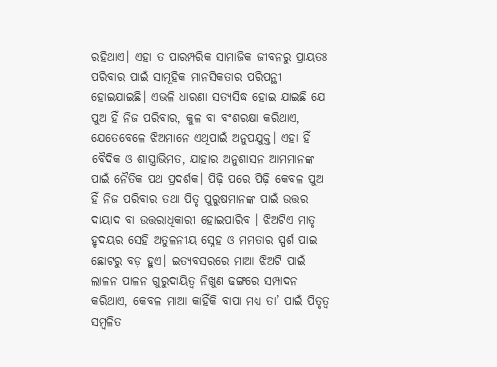ରହିଥାଏ। ଏହା ତ ପାରମ୍ପରିକ ସାମାଜିକ ଜୀବନରୁ ପ୍ରାୟତଃ ପରିବାର ପାଇଁ ସାମୂହିକ ମାନସିକତାର ପରିପନ୍ଥୀ ହୋଇଯାଇଛି। ଏଭଳି ଧାରଣା ସତ୍ୟସିଦ୍ଧ ହୋଇ ଯାଇଛି ଯେ ପୁଅ ହିଁ ନିଜ ପରିବାର, କୁଳ ବା ବଂଶରକ୍ଷା କରିଥାଏ, ଯେତେବେଳେ ଝିଅମାନେ ଏଥିପାଇଁ ଅନୁପଯୁକ୍ତ। ଏହା ହିଁ ବୈଦିକ ଓ ଶାସ୍ତ୍ରାଭିମତ, ଯାହାର ଅନୁଶାସନ ଆମମାନଙ୍କ ପାଇଁ ନୈତିକ ପଥ ପ୍ରଦର୍ଶକ। ପିଢ଼ି ପରେ ପିଢ଼ି କେବଳ ପୁଅ ହିଁ ନିଜ ପରିବାର ତଥା ପିତୃ ପୁରୁଷମାନଙ୍କ ପାଇଁ ଉତ୍ତର ଦାୟାଦ ବା ଉତ୍ତରାଧିକାରୀ ହୋଇପାରିବ । ଝିଅଟିଏ ମାତୃ ହୃଦୟର ସେହି ଅତୁଳନୀୟ ସ୍ନେହ ଓ ମମତାର ସ୍ପର୍ଶ ପାଇ ଛୋଟରୁ ବଡ଼ ହୁଏ। ଇତ୍ୟବସରରେ ମାଆ ଝିଅଟି ପାଇଁ ଲାଳନ ପାଳନ ଗୁରୁଦାୟିତ୍ୱ ନିଖୁଣ ଢଙ୍ଗରେ ସମ୍ପାଦନ କରିଥାଏ, କେବଳ ମାଆ କାହିଁକି ବାପା ମଧ୍ୟ ତା’ ପାଇଁ ପିତୃତ୍ୱ ସମ୍ବଳିତ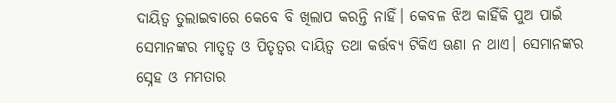ଦାୟିତ୍ୱ ତୁଲାଇବାରେ କେବେ ବି ଖିଲାପ କରନ୍ତି ନାହିଁ। କେବଳ ଝିଅ କାହିଁକି ପୁଅ ପାଇଁ ସେମାନଙ୍କର ମାତୃତ୍ୱ ଓ ପିତୃତ୍ୱର ଦାୟିତ୍ୱ ତଥା କର୍ତ୍ତବ୍ୟ ଟିକିଏ ଊଣା ନ ଥାଏ। ସେମାନଙ୍କର ସ୍ନେହ ଓ ମମତାର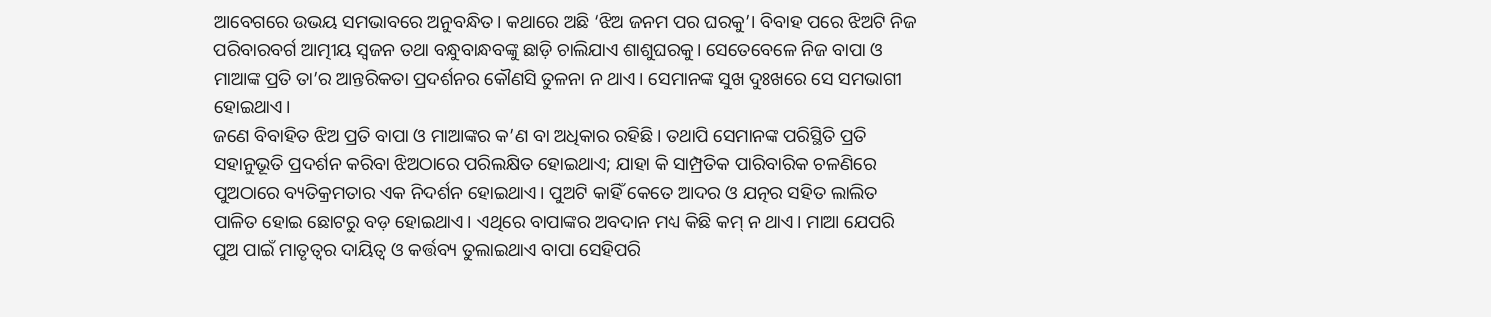ଆବେଗରେ ଉଭୟ ସମଭାବରେ ଅନୁବନ୍ଧିତ। କଥାରେ ଅଛି ‘ଝିଅ ଜନମ ପର ଘରକୁ’। ବିବାହ ପରେ ଝିଅଟି ନିଜ ପରିବାରବର୍ଗ ଆତ୍ମୀୟ ସ୍ବଜନ ତଥା ବନ୍ଧୁବାନ୍ଧବଙ୍କୁ ଛାଡ଼ି ଚାଲିଯାଏ ଶାଶୁଘରକୁ। ସେତେବେଳେ ନିଜ ବାପା ଓ ମାଆଙ୍କ ପ୍ରତି ତା’ର ଆନ୍ତରିକତା ପ୍ରଦର୍ଶନର କୌଣସି ତୁଳନା ନ ଥାଏ। ସେମାନଙ୍କ ସୁଖ ଦୁଃଖରେ ସେ ସମଭାଗୀ ହୋଇଥାଏ।
ଜଣେ ବିବାହିତ ଝିଅ ପ୍ରତି ବାପା ଓ ମାଆଙ୍କର କ’ଣ ବା ଅଧିକାର ରହିଛି। ତଥାପି ସେମାନଙ୍କ ପରିସ୍ଥିତି ପ୍ରତି ସହାନୁଭୂତି ପ୍ରଦର୍ଶନ କରିବା ଝିଅଠାରେ ପରିଲକ୍ଷିତ ହୋଇଥାଏ; ଯାହା କି ସାମ୍ପ୍ରତିକ ପାରିବାରିକ ଚଳଣିରେ ପୁଅଠାରେ ବ୍ୟତିକ୍ରମତାର ଏକ ନିଦର୍ଶନ ହୋଇଥାଏ। ପୁଅଟି କାହିଁ କେତେ ଆଦର ଓ ଯତ୍ନର ସହିତ ଲାଲିତ ପାଳିତ ହୋଇ ଛୋଟରୁ ବଡ଼ ହୋଇଥାଏ। ଏଥିରେ ବାପାଙ୍କର ଅବଦାନ ମଧ୍ୟ କିଛି କମ୍‌ ନ ଥାଏ। ମାଆ ଯେପରି ପୁଅ ପାଇଁ ମାତୃତ୍ୱର ଦାୟିତ୍ୱ ଓ କର୍ତ୍ତବ୍ୟ ତୁଲାଇଥାଏ ବାପା ସେହିପରି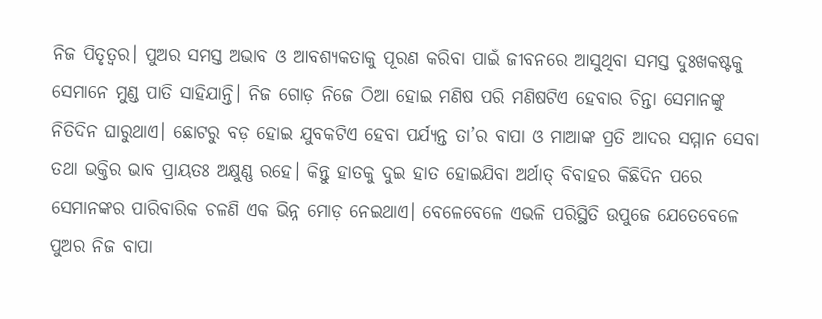ନିଜ ପିତୃତ୍ୱର। ପୁଅର ସମସ୍ତ ଅଭାବ ଓ ଆବଶ୍ୟକତାକୁ ପୂରଣ କରିବା ପାଇଁ ଜୀବନରେ ଆସୁଥିବା ସମସ୍ତ ଦୁଃଖକଷ୍ଟକୁ ସେମାନେ ମୁଣ୍ଡ ପାତି ସାହିଯାନ୍ତି। ନିଜ ଗୋଡ଼ ନିଜେ ଠିଆ ହୋଇ ମଣିଷ ପରି ମଣିଷଟିଏ ହେବାର ଚିନ୍ତା ସେମାନଙ୍କୁ ନିତିଦିନ ଘାରୁଥାଏ। ଛୋଟରୁ ବଡ଼ ହୋଇ ଯୁବକଟିଏ ହେବା ପର୍ଯ୍ୟନ୍ତ ତା’ର ବାପା ଓ ମାଆଙ୍କ ପ୍ରତି ଆଦର ସମ୍ମାନ ସେବା ତଥା ଭକ୍ତିର ଭାବ ପ୍ରାୟତଃ ଅକ୍ଷୁଣ୍ଣ ରହେ। କିନ୍ତୁ ହାତକୁ ଦୁଇ ହାତ ହୋଇଯିବା ଅର୍ଥାତ୍‌ ବିବାହର କିଛିଦିନ ପରେ ସେମାନଙ୍କର ପାରିବାରିକ ଚଳଣି ଏକ ଭିନ୍ନ ମୋଡ଼ ନେଇଥାଏ। ବେଳେବେଳେ ଏଭଳି ପରିସ୍ଥିତି ଉପୁଜେ ଯେତେବେଳେ ପୁଅର ନିଜ ବାପା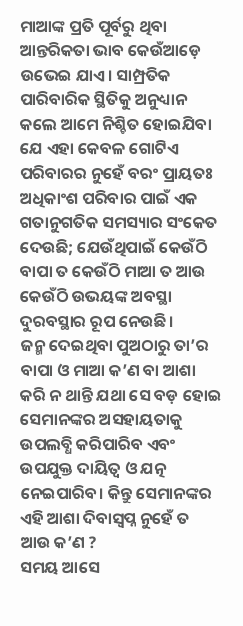ମାଆଙ୍କ ପ୍ରତି ପୂର୍ବରୁ ଥିବା ଆନ୍ତରିକତା ଭାବ କେଉଁଆଡ଼େ ଉଭେଇ ଯାଏ। ସାମ୍ପ୍ରତିକ ପାରିବାରିକ ସ୍ଥିତିକୁ ଅନୁଧ୍ୟାନ କଲେ ଆମେ ନିଶ୍ଚିତ ହୋଇଯିବା ଯେ ଏହା କେବଳ ଗୋଟିଏ ପରିବାରର ନୁହେଁ ବରଂ ପ୍ରାୟତଃ ଅଧିକାଂଶ ପରିବାର ପାଇଁ ଏକ ଗତାନୁଗତିକ ସମସ୍ୟାର ସଂକେତ ଦେଉଛି; ଯେଉଁଥିପାଇଁ କେଉଁଠି ବାପା ତ କେଉଁଠି ମାଆ ତ ଆଉ କେଉଁଠି ଉଭୟଙ୍କ ଅବସ୍ଥା ଦୁରବସ୍ଥାର ରୂପ ନେଉଛି।
ଜନ୍ମ ଦେଇଥିବା ପୁଅଠାରୁ ତା’ର ବାପା ଓ ମାଆ କ’ଣ ବା ଆଶା କରି ନ ଥାନ୍ତି ଯଥା ସେ ବଡ଼ ହୋଇ ସେମାନଙ୍କର ଅସହାୟତାକୁ ଉପଲବ୍ଧି କରିପାରିବ ଏବଂ ଉପଯୁକ୍ତ ଦାୟିତ୍ୱ ଓ ଯତ୍ନ ନେଇପାରିବ। କିନ୍ତୁ ସେମାନଙ୍କର ଏହି ଆଶା ଦିବାସ୍ବପ୍ନ ନୁହେଁ ତ ଆଉ କ’ଣ ?
ସମୟ ଆସେ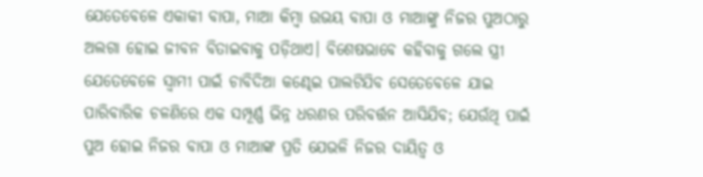ଯେତେବେଳେ ଏକାକୀ ବାପା, ମାଆ କିମ୍ବା ଉଭୟ ବାପା ଓ ମାଆଙ୍କୁ ନିଜର ପୁଅଠାରୁ ଅଲଗା ହୋଇ ଜୀବନ ବିତାଇବାକୁ ପଡ଼ିଥାଏ। ବିଶେଷଭାବେ କହିବାକୁ ଗଲେ ସ୍ତ୍ରୀ ଯେତେବେଳେ ସ୍ବାମୀ ପାଇଁ ଚାବିଦିଆ କଣ୍ଢେଇ ପାଲଟିଯିବ ସେତେବେଳେ ଯାଇ ପାରିବାରିକ ଚଳଣିରେ ଏକ ସମ୍ପୂର୍ଣ୍ଣ ଭିନ୍ନ ଧରଣର ପରିବର୍ତ୍ତନ ଆସିଯିବ; ଯେଉଁଥି ପାଇଁ ପୁଅ ହୋଇ ନିଜର ବାପା ଓ ମାଆଙ୍କ ପ୍ରତି ଯେଭଳି ନିଜର ଦାୟିତ୍ୱ ଓ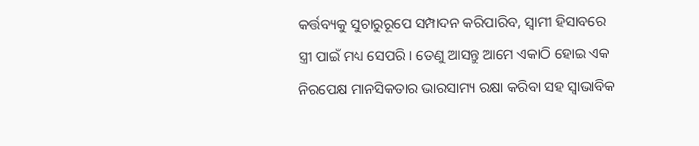କର୍ତ୍ତବ୍ୟକୁ ସୁଚାରୁରୂପେ ସମ୍ପାଦନ କରିପାରିବ, ସ୍ବାମୀ ହିସାବରେ ସ୍ତ୍ରୀ ପାଇଁ ମଧ୍ୟ ସେପରି। ତେଣୁ ଆସନ୍ତୁ ଆମେ ଏକାଠି ହୋଇ ଏକ ନିରପେକ୍ଷ ମାନସିକତାର ଭାରସାମ୍ୟ ରକ୍ଷା କରିବା ସହ ସ୍ବାଭାବିକ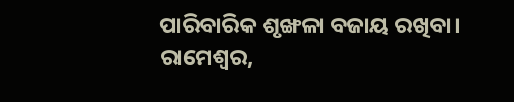ପାରିବାରିକ ଶୃଙ୍ଖଳା ବଜାୟ ରଖିବା।
ରାମେଶ୍ୱର,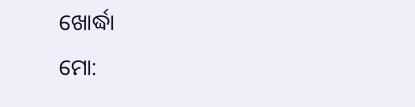ଖୋର୍ଦ୍ଧା
ମୋ: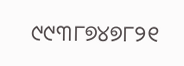୯୯୩୮୭୪୭୮୨୧